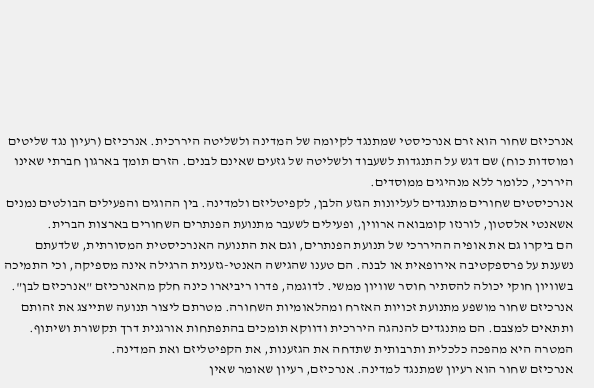אנרכיזם שחור הוא זרם אנרכיסטי שמתנגד לקיומה של המדינה ולשליטה היררכית. אנרכיזם (רעיון נגד שליטים ומוסדות כוח) שם דגש על התנגדות לשעבוד ולשליטה של גזעים שאינם לבנים. הזרם תומך בארגון חברתי שאינו היררכי, כלומר ללא מנהיגים ממוסדים.
אנרכיסטים שחורים מתנגדים לעליונות הגזע הלבן, לקפיטליזם ולמדינה. בין ההוגים והפעילים הבולטים נמנים אשאנטי אלסטון, לורנזו קומבואה ארווין, ופעילים לשעבר מתנועת הפנתרים השחורים בארצות הברית.
הם ביקרו גם את אופיה ההיררכי של תנועת הפנתרים, וגם את התנועה האנרכיסטית המסורתית, שלדעתם נשענת על פרספקטיבה אירופאית או לבנה. הם טענו שהגישה האנטי-גזענית הרגילה אינה מספיקה, וכי התמיכה בשוויון חוקי יכולה להסתיר חוסר שוויון ממשי. לדוגמה, פדרו ריביארו כינה חלק מהאנרכיזם "אנרכיזם לבן".
אנרכיזם שחור מושפע מתנועת זכויות האזרח ומהלאומיות השחורה. מטרתם ליצור תנועה שתייצג את זהותם ותתאים למצבם. הם מתנגדים להנהגה היררכית ודווקא תומכים בהתפתחות אורגנית דרך תקשורת ושיתוף. המטרה היא מהפכה כלכלית ותרבותית שתדחה את הגזענות, את הקפיטליזם ואת המדינה.
אנרכיזם שחור הוא רעיון שמתנגד למדינה. אנרכיזם, רעיון שאומר שאין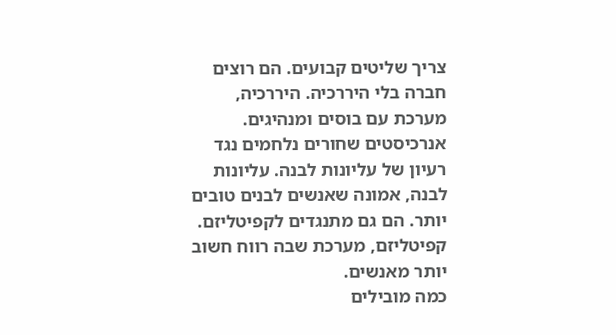צריך שליטים קבועים. הם רוצים חברה בלי היררכיה. היררכיה, מערכת עם בוסים ומנהיגים.
אנרכיסטים שחורים נלחמים נגד רעיון של עליונות לבנה. עליונות לבנה, אמונה שאנשים לבנים טובים יותר. הם גם מתנגדים לקפיטליזם. קפיטליזם, מערכת שבה רווח חשוב יותר מאנשים.
כמה מובילים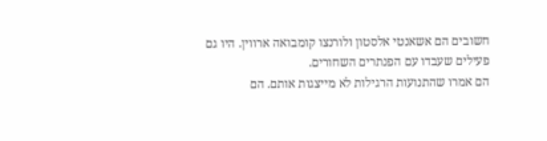חשובים הם אשאנטי אלסטון ולורנצו קומבואה ארווין. היו גם פעילים שעבדו עם הפנתרים השחורים.
הם אמרו שהתנועות הרגילות לא מייצגות אותם. הם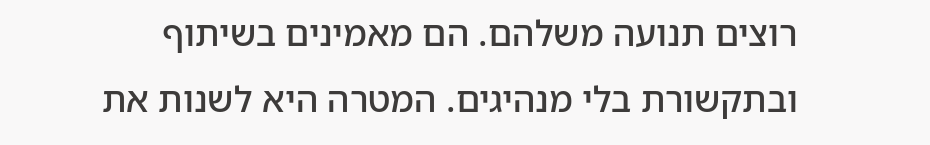רוצים תנועה משלהם. הם מאמינים בשיתוף ובתקשורת בלי מנהיגים. המטרה היא לשנות את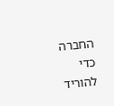החברה כדי להוריד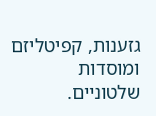גזענות, קפיטליזם ומוסדות שלטוניים.